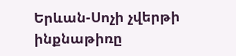Երևան-Սոչի չվերթի ինքնաթիռը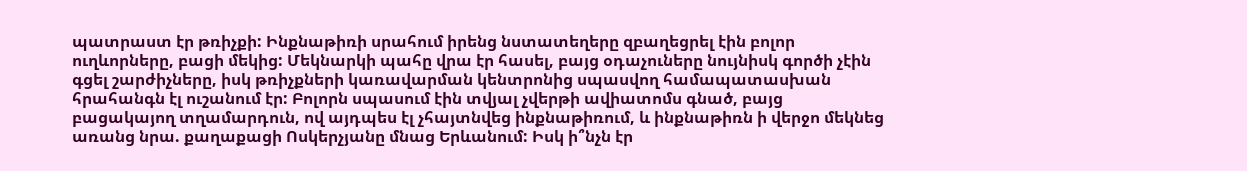պատրաստ էր թռիչքի: Ինքնաթիռի սրահում իրենց նստատեղերը զբաղեցրել էին բոլոր ուղևորները, բացի մեկից: Մեկնարկի պահը վրա էր հասել, բայց օդաչուները նույնիսկ գործի չէին գցել շարժիչները, իսկ թռիչքների կառավարման կենտրոնից սպասվող համապատասխան հրահանգն էլ ուշանում էր: Բոլորն սպասում էին տվյալ չվերթի ավիատոմս գնած, բայց բացակայող տղամարդուն, ով այդպես էլ չհայտնվեց ինքնաթիռում, և ինքնաթիռն ի վերջո մեկնեց առանց նրա. քաղաքացի Ոսկերչյանը մնաց Երևանում: Իսկ ի՞նչն էր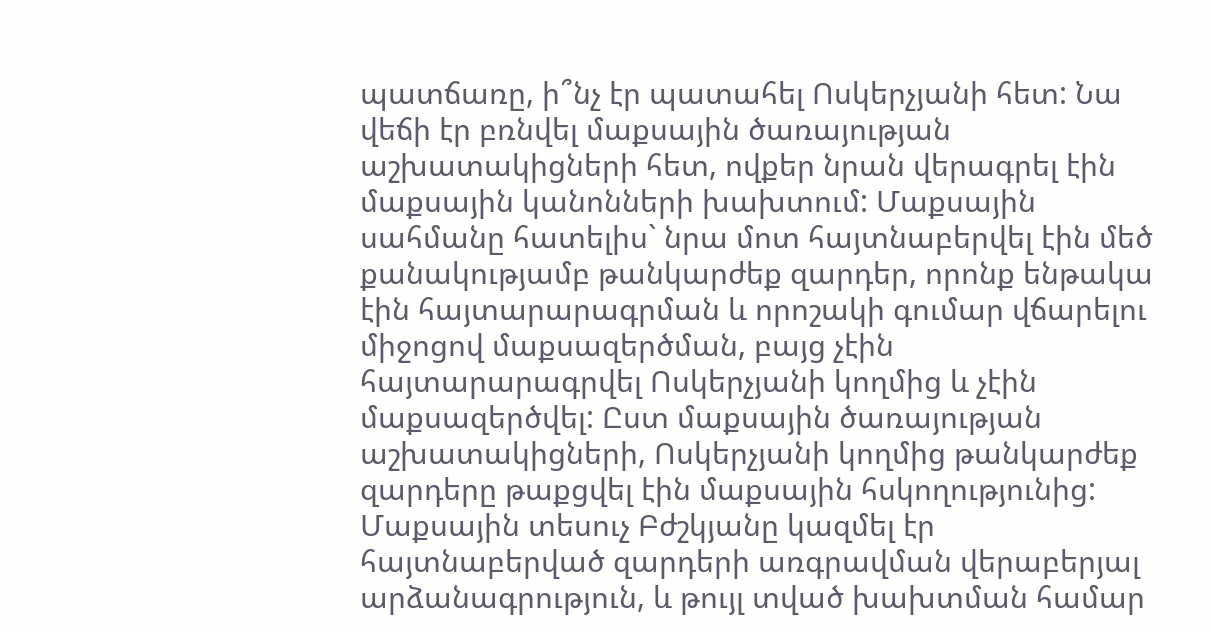պատճառը, ի՞նչ էր պատահել Ոսկերչյանի հետ: Նա վեճի էր բռնվել մաքսային ծառայության աշխատակիցների հետ, ովքեր նրան վերագրել էին մաքսային կանոնների խախտում: Մաքսային սահմանը հատելիս` նրա մոտ հայտնաբերվել էին մեծ քանակությամբ թանկարժեք զարդեր, որոնք ենթակա էին հայտարարագրման և որոշակի գումար վճարելու միջոցով մաքսազերծման, բայց չէին հայտարարագրվել Ոսկերչյանի կողմից և չէին մաքսազերծվել: Ըստ մաքսային ծառայության աշխատակիցների, Ոսկերչյանի կողմից թանկարժեք զարդերը թաքցվել էին մաքսային հսկողությունից: Մաքսային տեսուչ Բժշկյանը կազմել էր հայտնաբերված զարդերի առգրավման վերաբերյալ արձանագրություն, և թույլ տված խախտման համար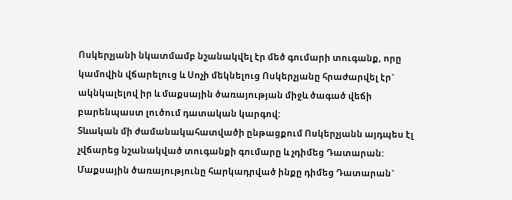Ոսկերչյանի նկատմամբ նշանակվել էր մեծ գումարի տուգանք, որը կամովին վճարելուց և Սոչի մեկնելուց Ոսկերչյանը հրաժարվել էր` ակնկալելով իր և մաքսային ծառայության միջև ծագած վեճի բարենպաստ լուծում դատական կարգով:
Տևական մի ժամանակահատվածի ընթացքում Ոսկերչյանն այդպես էլ չվճարեց նշանակված տուգանքի գումարը և չդիմեց Դատարան: Մաքսային ծառայությունը հարկադրված ինքը դիմեց Դատարան`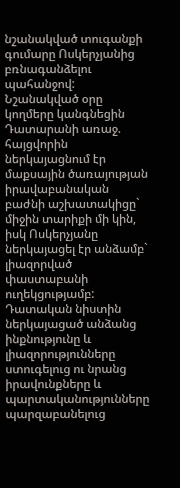նշանակված տուգանքի գումարը Ոսկերչյանից բռնագանձելու պահանջով:
Նշանակված օրը կողմերը կանգնեցին Դատարանի առաջ. հայցվորին ներկայացնում էր մաքսային ծառայության իրավաբանական բաժնի աշխատակիցը` միջին տարիքի մի կին, իսկ Ոսկերչյանը ներկայացել էր անձամբ` լիազորված փաստաբանի ուղեկցությամբ:
Դատական նիստին ներկայացած անձանց ինքնությունը և լիազորությունները ստուգելուց ու նրանց իրավունքները և պարտականությունները պարզաբանելուց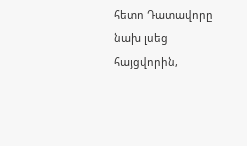հետո Դատավորը նախ լսեց հայցվորին,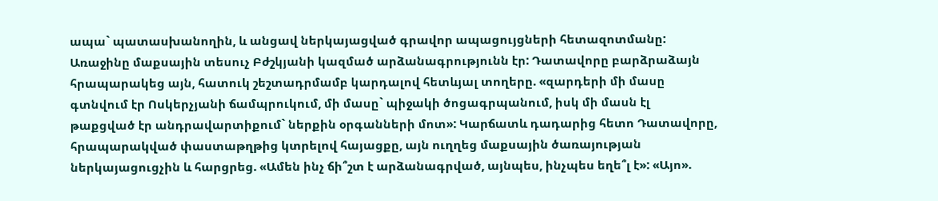ապա` պատասխանողին, և անցավ ներկայացված գրավոր ապացույցների հետազոտմանը:
Առաջինը մաքսային տեսուչ Բժշկյանի կազմած արձանագրությունն էր: Դատավորը բարձրաձայն հրապարակեց այն, հատուկ շեշտադրմամբ կարդալով հետևյալ տողերը. «զարդերի մի մասը գտնվում էր Ոսկերչյանի ճամպրուկում, մի մասը` պիջակի ծոցագրպանում, իսկ մի մասն էլ թաքցված էր անդրավարտիքում` ներքին օրգանների մոտ»: Կարճատև դադարից հետո Դատավորը, հրապարակված փաստաթղթից կտրելով հայացքը, այն ուղղեց մաքսային ծառայության ներկայացուցչին և հարցրեց. «Ամեն ինչ ճի՞շտ է արձանագրված, այնպես, ինչպես եղե՞լ է»: «Այո».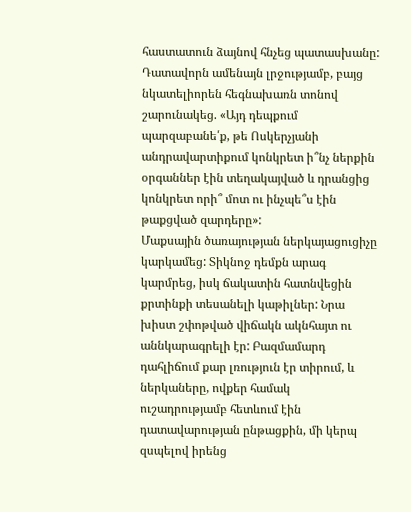հաստատուն ձայնով հնչեց պատասխանը:
Դատավորն ամենայն լրջությամբ, բայց նկատելիորեն հեգնախառն տոնով շարունակեց. «Այդ դեպքում պարզաբանե՛ք, թե Ոսկերչյանի անդրավարտիքում կոնկրետ ի՞նչ ներքին օրգաններ էին տեղակայված և դրանցից կոնկրետ որի՞ մոտ ու ինչպե՞ս էին թաքցված զարդերը»:
Մաքսային ծառայության ներկայացուցիչը կարկամեց: Տիկնոջ դեմքն արագ կարմրեց, իսկ ճակատին հատնվեցին քրտինքի տեսանելի կաթիլներ: Նրա խիստ շփոթված վիճակն ակնհայտ ու աննկարագրելի էր: Բազմամարդ դահլիճում քար լռություն էր տիրում, և ներկաները, ովքեր համակ ուշադրությամբ հետևում էին դատավարության ընթացքին, մի կերպ զսպելով իրենց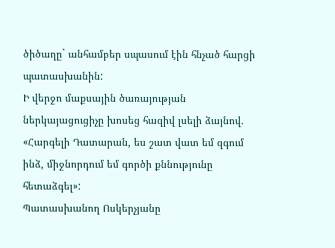ծիծաղը` անհամբեր սպասում էին հնչած հարցի պատասխանին:
Ի վերջո մաքսային ծառայության ներկայացուցիչը խոսեց հազիվ լսելի ձայնով. «Հարգելի Դատարան, ես շատ վատ եմ զգում ինձ, միջնորդում եմ գործի քննությունը հետաձգել»:
Պատասխանող Ոսկերչյանը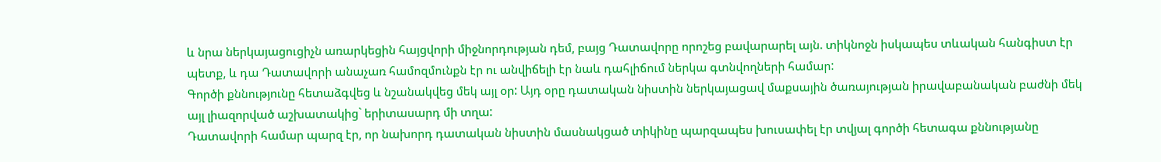և նրա ներկայացուցիչն առարկեցին հայցվորի միջնորդության դեմ, բայց Դատավորը որոշեց բավարարել այն. տիկնոջն իսկապես տևական հանգիստ էր պետք, և դա Դատավորի անաչառ համոզմունքն էր ու անվիճելի էր նաև դահլիճում ներկա գտնվողների համար:
Գործի քննությունը հետաձգվեց և նշանակվեց մեկ այլ օր: Այդ օրը դատական նիստին ներկայացավ մաքսային ծառայության իրավաբանական բաժնի մեկ այլ լիազորված աշխատակից` երիտասարդ մի տղա:
Դատավորի համար պարզ էր, որ նախորդ դատական նիստին մասնակցած տիկինը պարզապես խուսափել էր տվյալ գործի հետագա քննությանը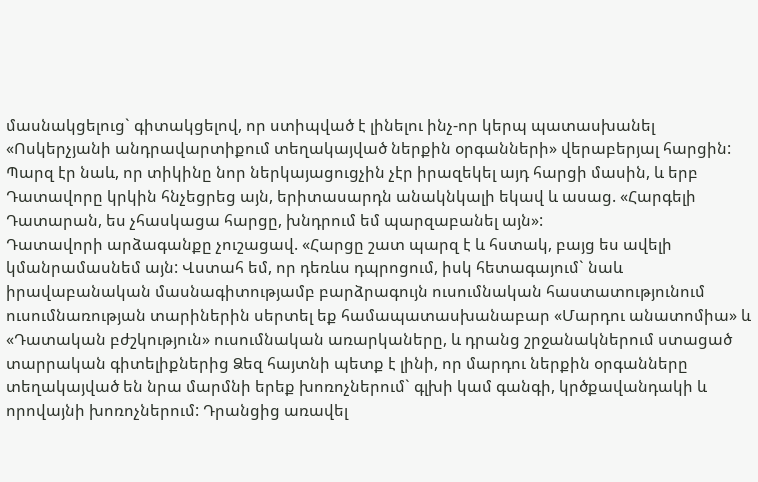մասնակցելուց` գիտակցելով, որ ստիպված է լինելու ինչ-որ կերպ պատասխանել «Ոսկերչյանի անդրավարտիքում տեղակայված ներքին օրգանների» վերաբերյալ հարցին: Պարզ էր նաև, որ տիկինը նոր ներկայացուցչին չէր իրազեկել այդ հարցի մասին, և երբ Դատավորը կրկին հնչեցրեց այն, երիտասարդն անակնկալի եկավ և ասաց. «Հարգելի Դատարան, ես չհասկացա հարցը, խնդրում եմ պարզաբանել այն»:
Դատավորի արձագանքը չուշացավ. «Հարցը շատ պարզ է և հստակ, բայց ես ավելի կմանրամասնեմ այն: Վստահ եմ, որ դեռևս դպրոցում, իսկ հետագայում` նաև իրավաբանական մասնագիտությամբ բարձրագույն ուսումնական հաստատությունում ուսումնառության տարիներին սերտել եք համապատասխանաբար «Մարդու անատոմիա» և «Դատական բժշկություն» ուսումնական առարկաները, և դրանց շրջանակներում ստացած տարրական գիտելիքներից Ձեզ հայտնի պետք է լինի, որ մարդու ներքին օրգանները տեղակայված են նրա մարմնի երեք խոռոչներում` գլխի կամ գանգի, կրծքավանդակի և որովայնի խոռոչներում: Դրանցից առավել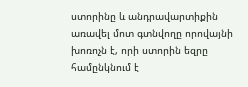ստորինը և անդրավարտիքին առավել մոտ գտնվողը որովայնի խոռոչն է, որի ստորին եզրը համընկնում է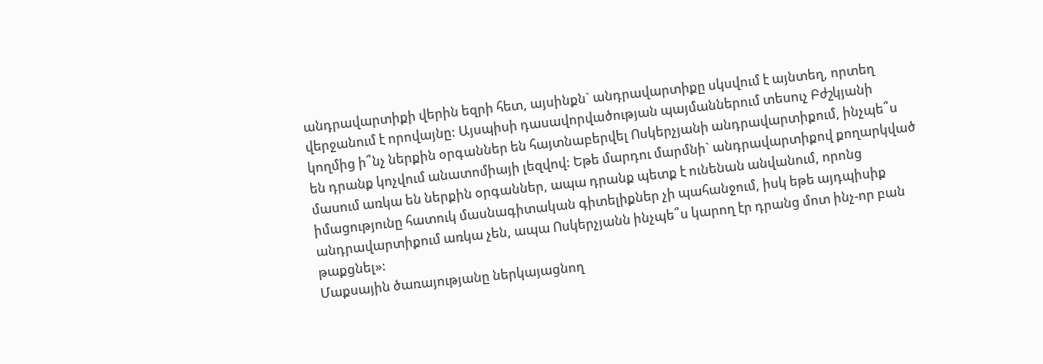անդրավարտիքի վերին եզրի հետ, այսինքն` անդրավարտիքը սկսվում է այնտեղ, որտեղ վերջանում է որովայնը: Այսպիսի դասավորվածության պայմաններում տեսուչ Բժշկյանի կողմից ի՞նչ ներքին օրգաններ են հայտնաբերվել Ոսկերչյանի անդրավարտիքում, ինչպե՞ս են դրանք կոչվում անատոմիայի լեզվով: Եթե մարդու մարմնի` անդրավարտիքով քողարկված մասում առկա են ներքին օրգաններ, ապա դրանք պետք է ունենան անվանում, որոնց իմացությունը հատուկ մասնագիտական գիտելիքներ չի պահանջում, իսկ եթե այդպիսիք անդրավարտիքում առկա չեն, ապա Ոսկերչյանն ինչպե՞ս կարող էր դրանց մոտ ինչ-որ բան թաքցնել»:
Մաքսային ծառայությանը ներկայացնող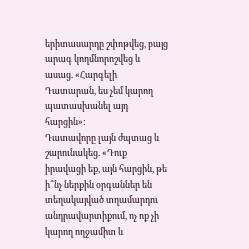երիտասարդը շփոթվեց, բայց արագ կողմնորոշվեց և ասաց. «Հարգելի Դատարան, ես չեմ կարող պատասխանել այդ հարցին»:
Դատավորը լայն ժպտաց և շարունակեց. «Դուք իրավացի եք, այն հարցին, թե ի՞նչ ներքին օրգաններ են տեղակայված տղամարդու անդրավարտիքում, ոչ ոք չի կարող ողջամիտ և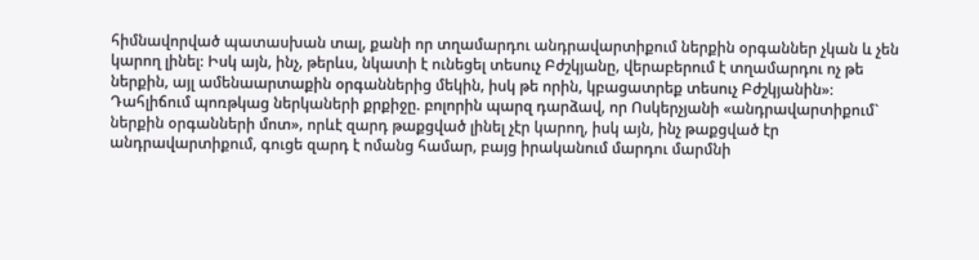հիմնավորված պատասխան տալ, քանի որ տղամարդու անդրավարտիքում ներքին օրգաններ չկան և չեն կարող լինել: Իսկ այն, ինչ, թերևս, նկատի է ունեցել տեսուչ Բժշկյանը, վերաբերում է տղամարդու ոչ թե ներքին, այլ ամենաարտաքին օրգաններից մեկին, իսկ թե որին, կբացատրեք տեսուչ Բժշկյանին»:
Դահլիճում պոռթկաց ներկաների քրքիջը. բոլորին պարզ դարձավ, որ Ոսկերչյանի «անդրավարտիքում` ներքին օրգանների մոտ», որևէ զարդ թաքցված լինել չէր կարող, իսկ այն, ինչ թաքցված էր անդրավարտիքում, գուցե զարդ է ոմանց համար, բայց իրականում մարդու մարմնի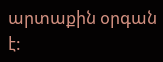արտաքին օրգան է: